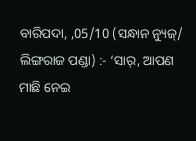ବାରିପଦା, ,05/10 (ସନ୍ଧାନ ନ୍ୟୁଜ୍/ ଲିଙ୍ଗରାଜ ପଣ୍ଡା) :- ‘ସାର୍, ଆପଣ ମାଛି ନେଇ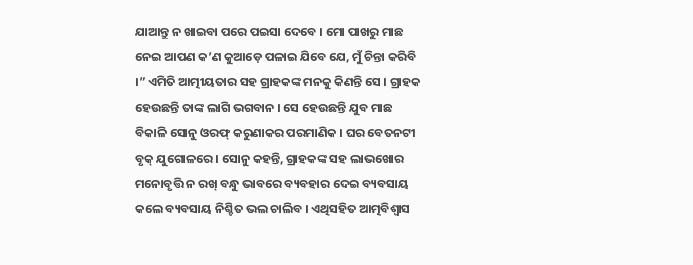ଯାଆନ୍ତୁ ନ ଖାଇବା ପରେ ପଇସା ଦେବେ । ମୋ ପାଖରୁ ମାଛ ନେଇ ଆପଣ କ’ଣ କୁଆଡ଼େ ପଳାଇ ଯିବେ ଯେ, ମୁଁ ଚିନ୍ତା କରିବି ।” ଏମିତି ଆତ୍ମୀୟତାର ସହ ଗ୍ରାହକଙ୍କ ମନକୁ କିଣନ୍ତି ସେ । ଗ୍ରାହକ ହେଉଛନ୍ତି ତାଙ୍କ ଲାଗି ଭଗବାନ । ସେ ହେଉଛନ୍ତି ଯୁବ ମାଛ ବିକାଳି ସୋନୁ ଓରଫ୍ କରୁଣାକର ପରମାଣିକ । ଘର ବେତନଟୀ ବୃକ୍ ଯୁଗୋଳରେ । ସୋନୁ କହନ୍ତି, ଗ୍ରାହକଙ୍କ ସହ ଲାଭଖୋର ମନୋବୃତ୍ତି ନ ରଖ୍ ବନ୍ଧୁ ଭାବରେ ବ୍ୟବହାର ଦେଇ ବ୍ୟବସାୟ କଲେ ବ୍ୟବସାୟ ନିଶ୍ଚିତ ଭଲ ଚାଲିବ । ଏଥିସହିତ ଆତ୍ମବିଶ୍ବାସ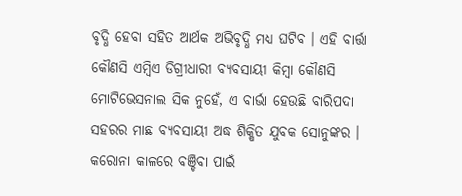ବୃଦ୍ଧି ହେବା ସହିତ ଆର୍ଥକ ଅଭିବୃଦ୍ଧି ମଧ୍ୟ ଘଟିବ । ଏହି ବାର୍ତ୍ତା କୌଣସି ଏମ୍ବିଏ ଡିଗ୍ରୀଧାରୀ ବ୍ୟବସାୟୀ କିମ୍ବା କୌଣସି ମୋଟିଭେସନାଲ ସିକ ନୁହେଁ, ଏ ବାର୍ଭା ହେଉଛି ବାରିପଦା ସହରର ମାଛ ବ୍ୟବସାୟୀ ଅଦ୍ଧ ଶିକ୍ଷିତ ଯୁବକ ସୋନୁଙ୍କର । କରୋନା କାଳରେ ବଞ୍ଚିବା ପାଇଁ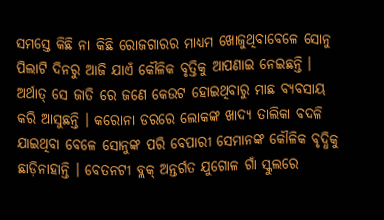ସମସ୍ତେ କିଛି ନା କିଛି ରୋଜଗାରର ମାଧ୍ୟମ ଖୋଜୁଥିବାବେଳେ ସୋନୁ ପିଲାଟି ଦିନରୁ ଆଜି ଯାଏଁ କୌଳିକ ବୃତ୍ତିକୁ ଆପଣାଇ ନେଇଛନ୍ତି । ଅର୍ଥାତ୍ ସେ ଜାତି ରେ ଜଣେ କେଉଟ ହୋଇଥିବାରୁ ମାଛ ବ୍ୟବସାୟ କରି ଆସୁଛନ୍ତି । କରୋନା ଡରରେ ଲୋକଙ୍କ ଖାଦ୍ୟ ତାଲିକା ବଦଳି ଯାଇଥିବା ବେଳେ ସୋନୁଙ୍କ ପରି ବେପାରୀ ସେମାନଙ୍କ କୌଳିକ ବୃଦ୍ଧିକୁ ଛାଡ଼ିନାହାନ୍ତି । ବେତନଟୀ ବ୍ଲକ୍ ଅନ୍ତର୍ଗତ ଯୁଗୋଳ ଗାଁ ସ୍କୁଲରେ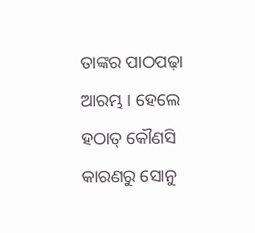ତାଙ୍କର ପାଠପଢ଼ା ଆରମ୍ଭ । ହେଲେ ହଠାତ୍ କୌଣସି କାରଣରୁ ସୋନୁ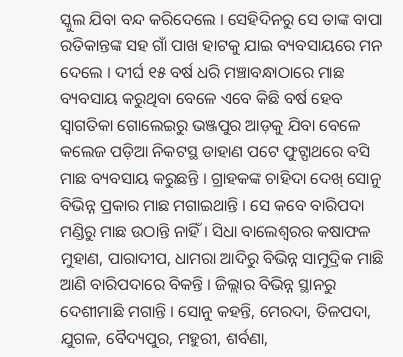ସ୍କୁଲ ଯିବା ବନ୍ଦ କରିଦେଲେ । ସେହିଦିନରୁ ସେ ତାଙ୍କ ବାପା ରତିକାନ୍ତଙ୍କ ସହ ଗାଁ ପାଖ ହାଟକୁ ଯାଇ ବ୍ୟବସାୟରେ ମନ ଦେଲେ । ଦୀର୍ଘ ୧୫ ବର୍ଷ ଧରି ମଞ୍ଚାବନ୍ଧାଠାରେ ମାଛ ବ୍ୟବସାୟ କରୁଥିବା ବେଳେ ଏବେ କିଛି ବର୍ଷ ହେବ ସ୍ୱାଗତିକା ଗୋଲେଇରୁ ଭଞ୍ଜପୁର ଆଡ଼କୁ ଯିବା ବେଳେ କଲେଜ ପଡ଼ିଆ ନିକଟସ୍ଥ ଡାହାଣ ପଟେ ଫୁଟ୍ପାଥରେ ବସି ମାଛ ବ୍ୟବସାୟ କରୁଛନ୍ତି । ଗ୍ରାହକଙ୍କ ଚାହିଦା ଦେଖ୍ ସୋନୁ ବିଭିନ୍ନ ପ୍ରକାର ମାଛ ମଗାଇଥାନ୍ତି । ସେ କବେ ବାରିପଦା ମଣ୍ଡିରୁ ମାଛ ଉଠାନ୍ତି ନାହିଁ । ସିଧା ବାଲେଶ୍ବରର କଷାଫଳ ମୁହାଣ, ପାରାଦୀପ, ଧାମରା ଆଦିରୁ ବିଭିନ୍ନ ସାମୁଦ୍ରିକ ମାଛି ଆଣି ବାରିପଦାରେ ବିକନ୍ତି । ଜିଲ୍ଲାର ବିଭିନ୍ନ ସ୍ଥାନରୁ ଦେଶୀମାଛି ମଗାନ୍ତି । ସୋନୁ କହନ୍ତି, ମେରଦା, ତିଳପଦା, ଯୁଗଳ, ବୈଦ୍ୟପୁର, ମହୁରୀ, ଶର୍ବଣା,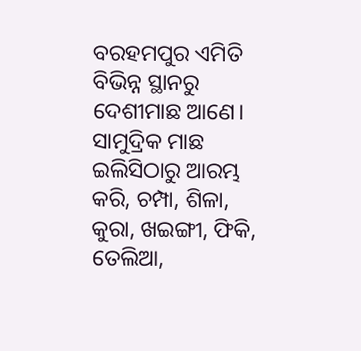ବରହମପୁର ଏମିତି ବିଭିନ୍ନ ସ୍ଥାନରୁ ଦେଶୀମାଛ ଆଣେ। ସାମୁଦ୍ରିକ ମାଛ ଇଲିସିଠାରୁ ଆରମ୍ଭ କରି, ଚମ୍ପା, ଶିଳା, କୁରା, ଖଇଙ୍ଗୀ, ଫିକି, ତେଲିଆ,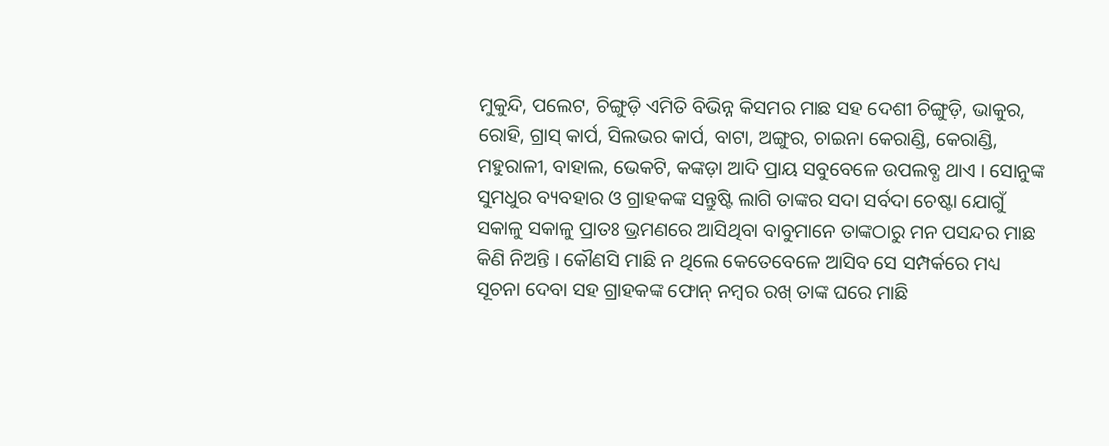ମୁକୁନ୍ଦି, ପଲେଟ, ଚିଙ୍ଗୁଡ଼ି ଏମିତି ବିଭିନ୍ନ କିସମର ମାଛ ସହ ଦେଶୀ ଚିଙ୍ଗୁଡ଼ି, ଭାକୁର, ରୋହି, ଗ୍ରାସ୍ କାର୍ପ, ସିଲଭର କାର୍ପ, ବାଟା, ଅଙ୍ଗୁର, ଚାଇନା କେରାଣ୍ଡି, କେରାଣ୍ଡି, ମହୁରାଳୀ, ବାହାଲ, ଭେକଟି, କଙ୍କଡ଼ା ଆଦି ପ୍ରାୟ ସବୁବେଳେ ଉପଲବ୍ଧ ଥାଏ । ସୋନୁଙ୍କ ସୁମଧୁର ବ୍ୟବହାର ଓ ଗ୍ରାହକଙ୍କ ସନ୍ତୁଷ୍ଟି ଲାଗି ତାଙ୍କର ସଦା ସର୍ବଦା ଚେଷ୍ଟା ଯୋଗୁଁ ସକାଳୁ ସକାଳୁ ପ୍ରାତଃ ଭ୍ରମଣରେ ଆସିଥିବା ବାବୁମାନେ ତାଙ୍କଠାରୁ ମନ ପସନ୍ଦର ମାଛ କିଣି ନିଅନ୍ତି । କୌଣସି ମାଛି ନ ଥିଲେ କେତେବେଳେ ଆସିବ ସେ ସମ୍ପର୍କରେ ମଧ୍ୟ ସୂଚନା ଦେବା ସହ ଗ୍ରାହକଙ୍କ ଫୋନ୍ ନମ୍ବର ରଖ୍ ତାଙ୍କ ଘରେ ମାଛି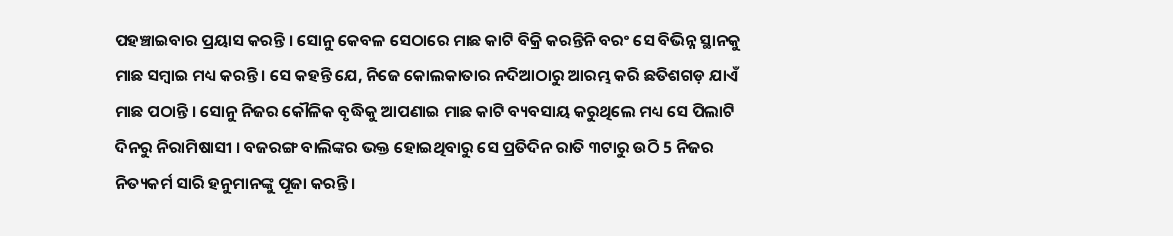ପହଞ୍ଚାଇବାର ପ୍ରୟାସ କରନ୍ତି । ସୋନୁ କେବଳ ସେଠାରେ ମାଛ କାଟି ବିକ୍ରି କରନ୍ତିନି ବରଂ ସେ ବିଭିନ୍ନ ସ୍ଥାନକୁ ମାଛ ସମ୍ବାଇ ମଧ୍ୟ କରନ୍ତି । ସେ କହନ୍ତି ଯେ, ନିଜେ କୋଲକାତାର ନଦିଆଠାରୁ ଆରମ୍ଭ କରି ଛତିଶଗଡ଼ ଯାଏଁ ମାଛ ପଠାନ୍ତି । ସୋନୁ ନିଜର କୌଳିକ ବୃଦ୍ଧିକୁ ଆପଣାଇ ମାଛ କାଟି ବ୍ୟବସାୟ କରୁଥିଲେ ମଧ୍ୟ ସେ ପିଲାଟି ଦିନରୁ ନିରାମିଷାସୀ । ବଜରଙ୍ଗ ବାଲିଙ୍କର ଭକ୍ତ ହୋଇଥିବାରୁ ସେ ପ୍ରତିଦିନ ରାତି ୩ଟାରୁ ଉଠି 5 ନିଜର ନିତ୍ୟକର୍ମ ସାରି ହନୁମାନଙ୍କୁ ପୂଜା କରନ୍ତି ।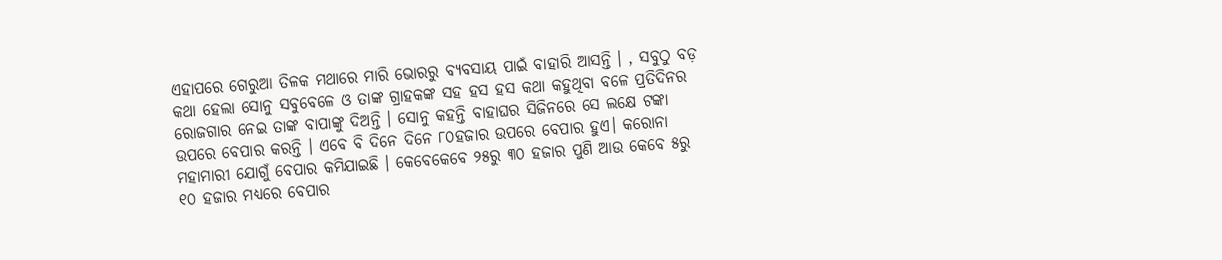ଏହାପରେ ଗେରୁଆ ତିଳକ ମଥାରେ ମାରି ଭୋରରୁ ବ୍ୟବସାୟ ପାଇଁ ବାହାରି ଆସନ୍ତି । , ସବୁଠୁ ବଡ଼ କଥା ହେଲା ସୋନୁ ସବୁବେଳେ ଓ ତାଙ୍କ ଗ୍ରାହକଙ୍କ ସହ ହସ ହସ କଥା କହୁଥିବା ବଳେ ପ୍ରତିଦିନର ରୋଜଗାର ନେଇ ତାଙ୍କ ବାପାଙ୍କୁ ଦିଅନ୍ତି । ସୋନୁ କହନ୍ତି ବାହାଘର ସିଜିନରେ ସେ ଲକ୍ଷେ ଟଙ୍କା ଉପରେ ବେପାର କରନ୍ତି । ଏବେ ବି ଦିନେ ଦିନେ ୮୦ହଜାର ଉପରେ ବେପାର ହୁଏ। କରୋନା ମହାମାରୀ ଯୋଗୁଁ ବେପାର କମିଯାଇଛି । କେବେକେବେ ୨୫ରୁ ୩୦ ହଜାର ପୁଣି ଆଉ କେବେ ୫ରୁ ୧୦ ହଜାର ମଧ୍ୟରେ ବେପାର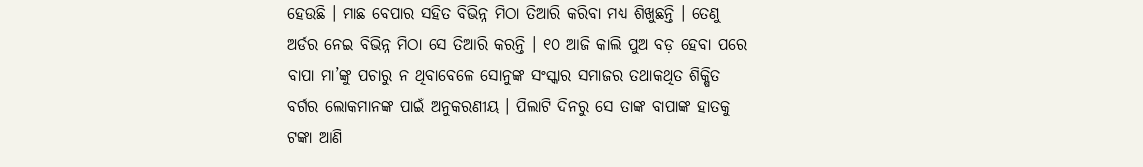ହେଉଛି । ମାଛ ବେପାର ସହିତ ବିଭିନ୍ନ ମିଠା ତିଆରି କରିବା ମଧ୍ୟ ଶିଖୁଛନ୍ତି । ତେଣୁ ଅର୍ଡର ନେଇ ବିଭିନ୍ନ ମିଠା ସେ ତିଆରି କରନ୍ତି । ୧୦ ଆଜି କାଲି ପୁଅ ବଡ଼ ହେବା ପରେ ବାପା ମା’ଙ୍କୁ ପଚାରୁ ନ ଥିବାବେଳେ ସୋନୁଙ୍କ ସଂସ୍କାର ସମାଜର ତଥାକଥିତ ଶିକ୍ଷିତ ବର୍ଗର ଲୋକମାନଙ୍କ ପାଇଁ ଅନୁକରଣୀୟ । ପିଲାଟି ଦିନରୁ ସେ ତାଙ୍କ ବାପାଙ୍କ ହାତକୁ ଟଙ୍କା ଆଣି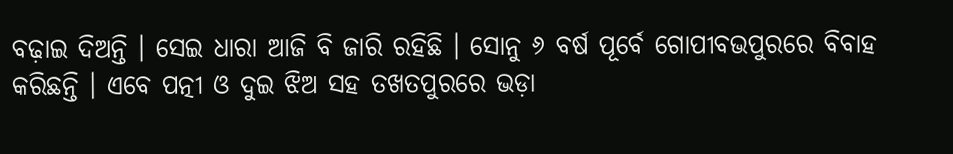ବଢ଼ାଇ ଦିଅନ୍ତି । ସେଇ ଧାରା ଆଜି ବି ଜାରି ରହିଛି । ସୋନୁ ୬ ବର୍ଷ ପୂର୍ବେ ଗୋପୀବଭପୁରରେ ବିବାହ କରିଛନ୍ତି । ଏବେ ପତ୍ନୀ ଓ ଦୁଇ ଝିଅ ସହ ତଖତପୁରରେ ଭଡ଼ା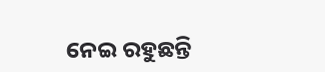ନେଇ ରହୁଛନ୍ତି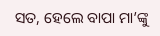ସତ, ହେଲେ ବାପା ମା’ଙ୍କୁ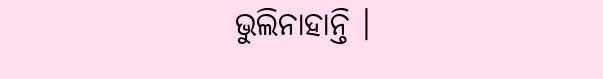ଭୁଲିନାହାନ୍ତି ।